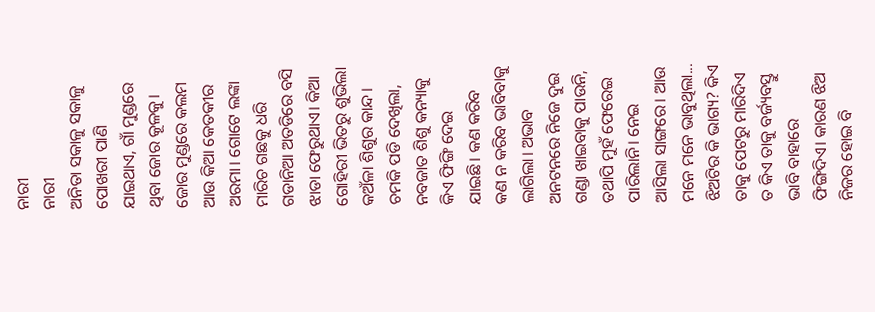ନାରୀ
ନାରୀ
ଅନିତା ସକାଳୁ ସକାଳୁ ପୋଖରୀ ପାଣି ଯାଇଥାଏ, ଗାଁ ମୁଣ୍ଡରେ ଥିବା ଜୋର କୂଳକୁ। ଜୋର ମୁଣ୍ଡରେ କଲମ ଆଉ କିଆ କେତକୀର ଅରମା। ଗୋଟେ ଲଙ୍କା ମାରିଚ ଗଛକୁ ଧରି ଗଡାନିଆ ଅତଡିରେ ବସି ଝାଡା ଫେରୁଥାଏ। କିଆ ଗୋହିରୀ ଭିତରୁ ଶୁଭିଲା କଅଁଳା ଶିଶୁର କାନ୍ଦ। ଚମକି ପଡି ଦେଖିଲା, ନବଜାତ ଶିଶୁ କନ୍ୟାକୁ କିଏ ଫିଙ୍ଗି ଦେଇ ଯାଇଛି। କଣ କରିବ କଣ ନ କରିବ ଭାବିବାକୁ ଲାଗିଲା। ଅଭାବ ଅନଟନରେ ନିଜେ ଦୁଇ ଗଣ୍ଡା ଖାଇବାକୁ ପାଉନି, ତଥାପି ମୁହଁ ଫେରେଇ ପାରିଲାନି। ନେଇ ଆସିଲା ସାଙ୍ଗରେ। ଆଉ ମନେ ମନେ ଭାବୁଥିଲା...
ଝିଅଟିର କି ଭାଗ୍ୟ? କିଏ ତାକୁ ପେଟରୁ ମାରିଦିଏ ତ କିଏ ତାକୁ ବର୍ଜ୍ୟବସ୍ତୁ ଭାବି ବାହାରେ ଫିଙ୍ଗିଦିଏ। କାରଣ ଝିଅ ନିଜର ହୋଇ ବି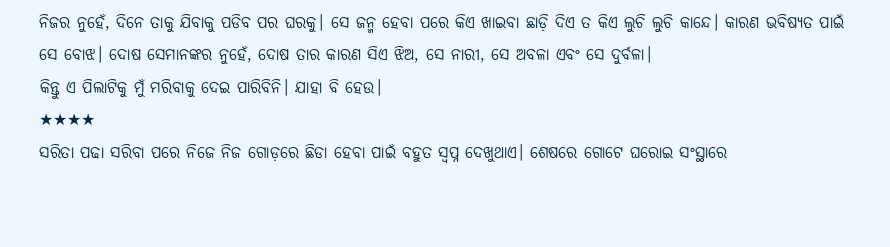ନିଜର ନୁହେଁ, ଦିନେ ତାକୁ ଯିବାକୁ ପଡିବ ପର ଘରକୁ। ସେ ଜନ୍ମ ହେବା ପରେ କିଏ ଖାଇବା ଛାଡ଼ି ଦିଏ ତ କିଏ ଲୁଚି ଲୁଚି କାନ୍ଦେ। କାରଣ ଭବିଷ୍ୟତ ପାଇଁ ସେ ବୋଝ। ଦୋଷ ସେମାନଙ୍କର ନୁହେଁ, ଦୋଷ ତାର କାରଣ ସିଏ ଝିଅ, ସେ ନାରୀ, ସେ ଅବଳା ଏବଂ ସେ ଦୁର୍ବଳା।
କିନ୍ତୁ ଏ ପିଲାଟିକୁ ମୁଁ ମରିବାକୁ ଦେଇ ପାରିବିନି। ଯାହା ବି ହେଉ।
★★★★
ସରିତା ପଢା ସରିବା ପରେ ନିଜେ ନିଜ ଗୋଡ଼ରେ ଛିଡା ହେବା ପାଇଁ ବହୁତ ସ୍ୱପ୍ନ ଦେଖୁଥାଏ। ଶେଷରେ ଗୋଟେ ଘରୋଇ ସଂସ୍ଥାରେ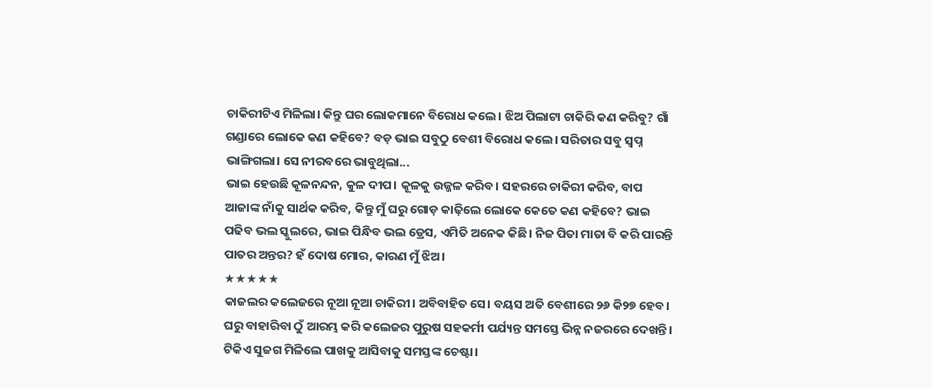ଚାକିରୀଟିଏ ମିଳିଲା। କିନ୍ତୁ ଘର ଲୋକମାନେ ବିରୋଧ କଲେ। ଝିଅ ପିଲାଟା ଚାକିରି କଣ କରିବୁ? ଗାଁ ଗଣ୍ଡାରେ ଲୋକେ କଣ କହିବେ? ବଡ଼ ଭାଇ ସବୁଠୁ ବେଶୀ ବିରୋଧ କଲେ। ସରିତାର ସବୁ ସ୍ୱପ୍ନ ଭାଙ୍ଗିଗଲା। ସେ ନୀରବରେ ଭାବୁଥିଲା...
ଭାଇ ହେଉଛି କୂଳନନ୍ଦନ, କୁଳ ଦୀପ। କୂଳକୁ ଉଜ୍ଜଳ କରିବ। ସହରରେ ଚାକିରୀ କରିବ, ବାପ ଆଜାଙ୍କ ନାଁକୁ ସାର୍ଥକ କରିବ, କିନ୍ତୁ ମୁଁ ଘରୁ ଗୋଡ଼ କାଢ଼ିଲେ ଲୋକେ କେତେ କଣ କହିବେ? ଭାଇ ପଢିବ ଭଲ ସ୍କୁଲରେ, ଭାଇ ପିନ୍ଧିବ ଭଲ ଡ୍ରେସ, ଏମିତି ଅନେକ କିଛି। ନିଜ ପିତା ମାତା ବି କରି ପାରନ୍ତି ପାତର ଅନ୍ତର? ହଁ ଦୋଷ ମୋର, କାରଣ ମୁଁ ଝିଅ।
★★★★★
କାଜଲର କଲେଜରେ ନୂଆ ନୂଆ ଚାକିରୀ। ଅବିବାହିତ ସେ। ବୟସ ଅତି ବେଶୀରେ ୨୬ କି୨୭ ହେବ। ଘରୁ ବାହାରିବା ଠୁଁ ଆରମ୍ଭ କରି କଲେଜର ପୁରୁଷ ସହକର୍ମୀ ପର୍ଯ୍ୟନ୍ତ ସମସ୍ତେ ଭିନ୍ନ ନଜରରେ ଦେଖନ୍ତି। ଟିକିଏ ସୁଜଗ ମିଳିଲେ ପାଖକୁ ଆସିବାକୁ ସମସ୍ତଙ୍କ ଚେଷ୍ଟା।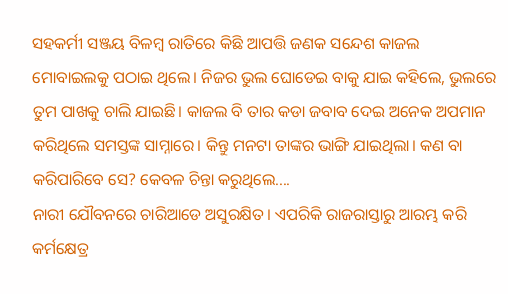ସହକର୍ମୀ ସଞ୍ଜୟ ବିଳମ୍ବ ରାତିରେ କିଛି ଆପତ୍ତି ଜଣକ ସନ୍ଦେଶ କାଜଲ ମୋବାଇଲକୁ ପଠାଇ ଥିଲେ। ନିଜର ଭୁଲ ଘୋଡେଇ ବାକୁ ଯାଇ କହିଲେ, ଭୁଲରେ ତୁମ ପାଖକୁ ଚାଲି ଯାଇଛି। କାଜଲ ବି ତାର କଡା ଜବାବ ଦେଇ ଅନେକ ଅପମାନ କରିଥିଲେ ସମସ୍ତଙ୍କ ସାମ୍ନାରେ। କିନ୍ତୁ ମନଟା ତାଙ୍କର ଭାଙ୍ଗି ଯାଇଥିଲା। କଣ ବା କରିପାରିବେ ସେ? କେବଳ ଚିନ୍ତା କରୁଥିଲେ....
ନାରୀ ଯୌବନରେ ଚାରିଆଡେ ଅସୁରକ୍ଷିତ। ଏପରିକି ରାଜରାସ୍ତାରୁ ଆରମ୍ଭ କରି କର୍ମକ୍ଷେତ୍ର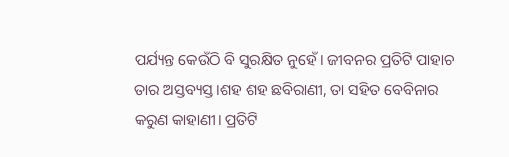ପର୍ଯ୍ୟନ୍ତ କେଉଁଠି ବି ସୁରକ୍ଷିତ ନୁହେଁ। ଜୀବନର ପ୍ରତିଟି ପାହାଚ ତାର ଅସ୍ତବ୍ୟସ୍ତ।ଶହ ଶହ ଛବିରାଣୀ, ତା ସହିତ ବେବିନାର କରୁଣ କାହାଣୀ। ପ୍ରତିଟି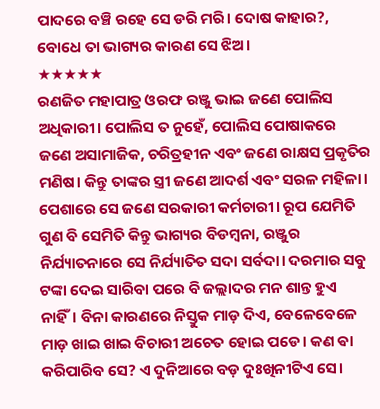ପାଦରେ ବଞ୍ଚି ରହେ ସେ ଡରି ମରି। ଦୋଷ କାହାର?, ବୋଧେ ତା ଭାଗ୍ୟର କାରଣ ସେ ଝିଅ।
★★★★★
ରଣଜିତ ମହାପାତ୍ର ଓରଫ ରଞ୍ଜୁ ଭାଇ ଜଣେ ପୋଲିସ ଅଧିକାରୀ। ପୋଲିସ ତ ନୁହେଁ, ପୋଲିସ ପୋଷାକରେ ଜଣେ ଅସାମାଜିକ, ଚରିତ୍ରହୀନ ଏବଂ ଜଣେ ରାକ୍ଷସ ପ୍ରକୃତିର ମଣିଷ। କିନ୍ତୁ ତାଙ୍କର ସ୍ତ୍ରୀ ଜଣେ ଆଦର୍ଶ ଏବଂ ସରଳ ମହିଳା। ପେଶାରେ ସେ ଜଣେ ସରକାରୀ କର୍ମଚାରୀ। ରୂପ ଯେମିତି ଗୁଣ ବି ସେମିତି କିନ୍ତୁ ଭାଗ୍ୟର ବିଡମ୍ବନା, ରଞ୍ଜୁର ନିର୍ଯ୍ୟାତନାରେ ସେ ନିର୍ଯ୍ୟାତିତ ସଦା ସର୍ବଦା। ଦରମାର ସବୁ ଟଙ୍କା ଦେଇ ସାରିବା ପରେ ବି ଜଲ୍ଲାଦର ମନ ଶାନ୍ତ ହୁଏ ନାହିଁ। ବିନା କାରଣରେ ନିସ୍ତୁକ ମାଡ଼ ଦିଏ, ବେଳେବେଳେ ମାଡ଼ ଖାଇ ଖାଇ ବିଚାରୀ ଅଚେତ ହୋଇ ପଡେ। କଣ ଵା କରିପାରିବ ସେ? ଏ ଦୁନିଆରେ ବଡ଼ ଦୁଃଖିନୀଟିଏ ସେ।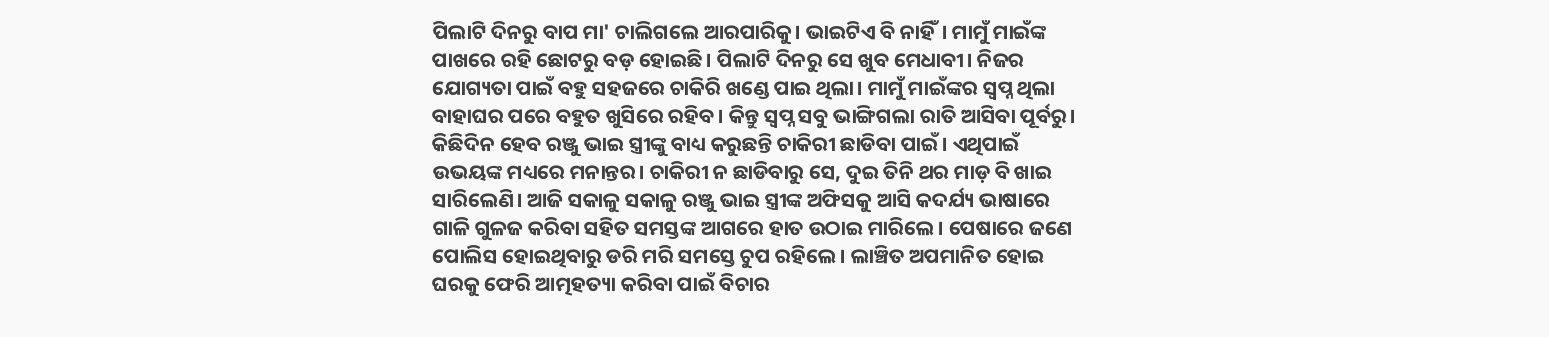ପିଲାଟି ଦିନରୁ ବାପ ମା' ଚାଲିଗଲେ ଆରପାରିକୁ। ଭାଇଟିଏ ବି ନାହିଁ। ମାମୁଁ ମାଇଁଙ୍କ ପାଖରେ ରହି ଛୋଟରୁ ବଡ଼ ହୋଇଛି। ପିଲାଟି ଦିନରୁ ସେ ଖୁବ ମେଧାବୀ। ନିଜର ଯୋଗ୍ୟତା ପାଇଁ ବହୁ ସହଜରେ ଚାକିରି ଖଣ୍ଡେ ପାଇ ଥିଲା। ମାମୁଁ ମାଇଁଙ୍କର ସ୍ୱପ୍ନ ଥିଲା ବାହାଘର ପରେ ବହୁତ ଖୁସିରେ ରହିବ। କିନ୍ତୁ ସ୍ୱପ୍ନ ସବୁ ଭାଙ୍ଗିଗଲା ରାତି ଆସିବା ପୂର୍ବରୁ।
କିଛିଦିନ ହେବ ରଞ୍ଜୁ ଭାଇ ସ୍ତ୍ରୀଙ୍କୁ ବାଧ୍ୟ କରୁଛନ୍ତି ଚାକିରୀ ଛାଡିବା ପାଇଁ। ଏଥିପାଇଁ ଉଭୟଙ୍କ ମଧ୍ୟରେ ମନାନ୍ତର। ଚାକିରୀ ନ ଛାଡିବାରୁ ସେ, ଦୁଇ ତିନି ଥର ମାଡ଼ ବି ଖାଇ ସାରିଲେଣି। ଆଜି ସକାଳୁ ସକାଳୁ ରଞ୍ଜୁ ଭାଇ ସ୍ତ୍ରୀଙ୍କ ଅଫିସକୁ ଆସି କଦର୍ଯ୍ୟ ଭାଷାରେ ଗାଳି ଗୁଳଜ କରିବା ସହିତ ସମସ୍ତଙ୍କ ଆଗରେ ହାତ ଉଠାଇ ମାରିଲେ। ପେଷାରେ ଜଣେ ପୋଲିସ ହୋଇଥିବାରୁ ଡରି ମରି ସମସ୍ତେ ଚୁପ ରହିଲେ। ଲାଞ୍ଚିତ ଅପମାନିତ ହୋଇ ଘରକୁ ଫେରି ଆତ୍ମହତ୍ୟା କରିବା ପାଇଁ ବିଚାର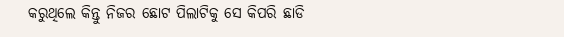କରୁଥିଲେ କିନ୍ତୁ ନିଜର ଛୋଟ ପିଲାଟିକୁ ସେ କିପରି ଛାଡି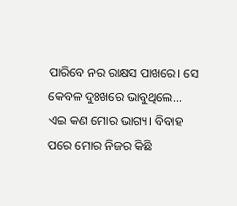ପାରିବେ ନର ରାକ୍ଷସ ପାଖରେ। ସେ କେବଳ ଦୁଃଖରେ ଭାବୁଥିଲେ...
ଏଇ କଣ ମୋର ଭାଗ୍ୟ। ବିବାହ ପରେ ମୋର ନିଜର କିଛି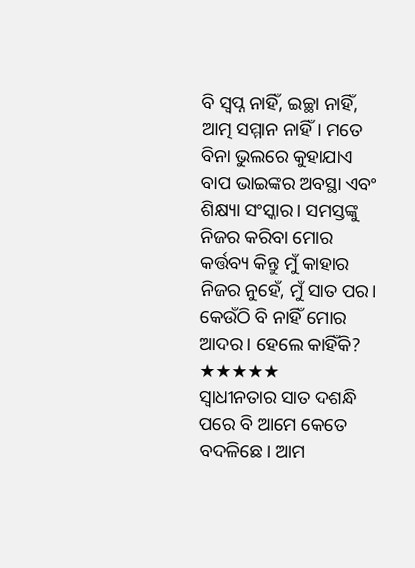ବି ସ୍ୱପ୍ନ ନାହିଁ, ଇଚ୍ଛା ନାହିଁ, ଆତ୍ମ ସମ୍ମାନ ନାହିଁ। ମତେ ବିନା ଭୁଲରେ କୁହାଯାଏ ବାପ ଭାଇଙ୍କର ଅବସ୍ଥା ଏବଂ ଶିକ୍ଷ୍ୟା ସଂସ୍କାର। ସମସ୍ତଙ୍କୁ ନିଜର କରିବା ମୋର କର୍ତ୍ତବ୍ୟ କିନ୍ତୁ ମୁଁ କାହାର ନିଜର ନୁହେଁ, ମୁଁ ସାତ ପର। କେଉଁଠି ବି ନାହିଁ ମୋର ଆଦର। ହେଲେ କାହିଁକି?
★★★★★
ସ୍ୱାଧୀନତାର ସାତ ଦଶନ୍ଧି ପରେ ବି ଆମେ କେତେ ବଦଳିଛେ। ଆମ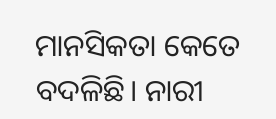ମାନସିକତା କେତେ ବଦଳିଛି। ନାରୀ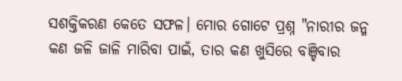ସଶକ୍ତିକରଣ କେତେ ସଫଳ। ମୋର ଗୋଟେ ପ୍ରଶ୍ନ "ନାରୀର ଜନ୍ମ କଣ ଜଳି ଜାଳି ମାରିବା ପାଇଁ, ତାର କଣ ଖୁସିରେ ବଞ୍ଚିବାର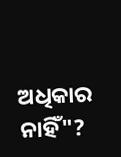ଅଧିକାର ନାହିଁ"?